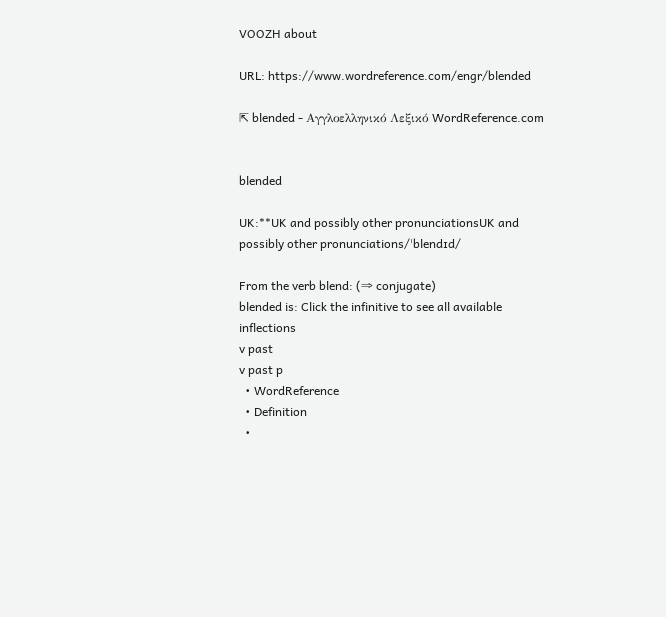VOOZH about

URL: https://www.wordreference.com/engr/blended

⇱ blended - Αγγλοελληνικό Λεξικό WordReference.com


blended

UK:**UK and possibly other pronunciationsUK and possibly other pronunciations/ˈblendɪd/

From the verb blend: (⇒ conjugate)
blended is: Click the infinitive to see all available inflections
v past
v past p
  • WordReference
  • Definition
  •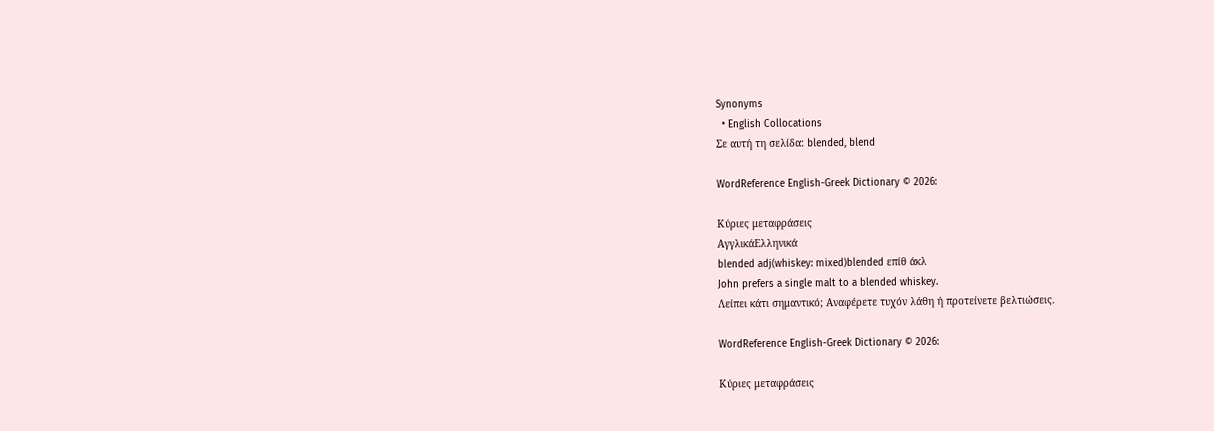Synonyms
  • English Collocations
Σε αυτή τη σελίδα: blended, blend

WordReference English-Greek Dictionary © 2026:

Κύριες μεταφράσεις
ΑγγλικάΕλληνικά
blended adj(whiskey: mixed)blended επίθ άκλ
John prefers a single malt to a blended whiskey.
Λείπει κάτι σημαντικό; Αναφέρετε τυχόν λάθη ή προτείνετε βελτιώσεις.

WordReference English-Greek Dictionary © 2026:

Κύριες μεταφράσεις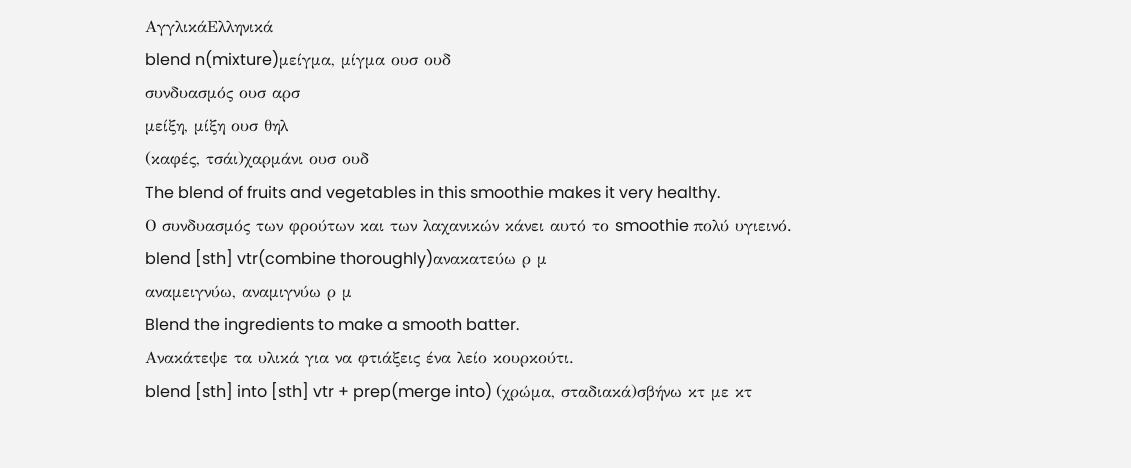ΑγγλικάΕλληνικά
blend n(mixture)μείγμα, μίγμα ουσ ουδ
συνδυασμός ουσ αρσ
μείξη, μίξη ουσ θηλ
(καφές, τσάι)χαρμάνι ουσ ουδ
The blend of fruits and vegetables in this smoothie makes it very healthy.
Ο συνδυασμός των φρούτων και των λαχανικών κάνει αυτό το smoothie πολύ υγιεινό.
blend [sth] vtr(combine thoroughly)ανακατεύω ρ μ
αναμειγνύω, αναμιγνύω ρ μ
Blend the ingredients to make a smooth batter.
Ανακάτεψε τα υλικά για να φτιάξεις ένα λείο κουρκούτι.
blend [sth] into [sth] vtr + prep(merge into) (χρώμα, σταδιακά)σβήνω κτ με κτ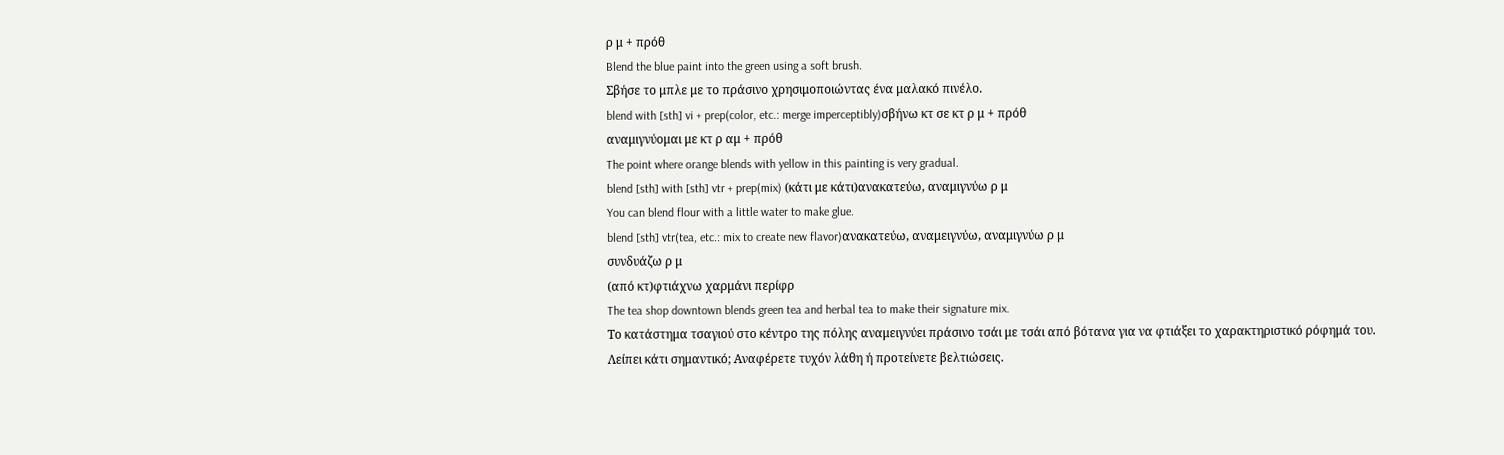ρ μ + πρόθ
Blend the blue paint into the green using a soft brush.
Σβήσε το μπλε με το πράσινο χρησιμοποιώντας ένα μαλακό πινέλο.
blend with [sth] vi + prep(color, etc.: merge imperceptibly)σβήνω κτ σε κτ ρ μ + πρόθ
αναμιγνύομαι με κτ ρ αμ + πρόθ
The point where orange blends with yellow in this painting is very gradual.
blend [sth] with [sth] vtr + prep(mix) (κάτι με κάτι)ανακατεύω, αναμιγνύω ρ μ
You can blend flour with a little water to make glue.
blend [sth] vtr(tea, etc.: mix to create new flavor)ανακατεύω, αναμειγνύω, αναμιγνύω ρ μ
συνδυάζω ρ μ
(από κτ)φτιάχνω χαρμάνι περίφρ
The tea shop downtown blends green tea and herbal tea to make their signature mix.
Το κατάστημα τσαγιού στο κέντρο της πόλης αναμειγνύει πράσινο τσάι με τσάι από βότανα για να φτιάξει το χαρακτηριστικό ρόφημά του.
Λείπει κάτι σημαντικό; Αναφέρετε τυχόν λάθη ή προτείνετε βελτιώσεις.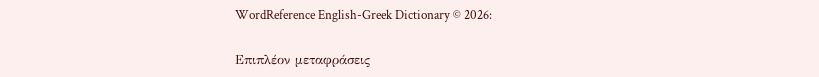WordReference English-Greek Dictionary © 2026:

Επιπλέον μεταφράσεις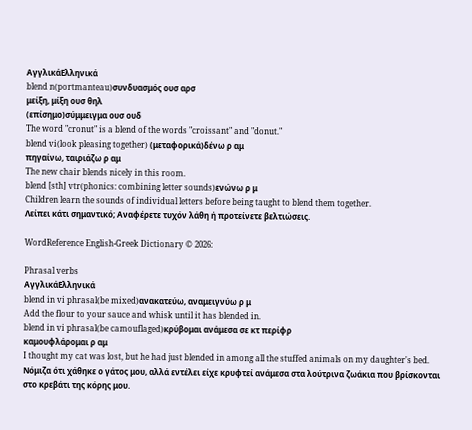ΑγγλικάΕλληνικά
blend n(portmanteau)συνδυασμός ουσ αρσ
μείξη, μίξη ουσ θηλ
(επίσημο)σύμμειγμα ουσ ουδ
The word "cronut" is a blend of the words "croissant" and "donut."
blend vi(look pleasing together) (μεταφορικά)δένω ρ αμ
πηγαίνω, ταιριάζω ρ αμ
The new chair blends nicely in this room.
blend [sth] vtr(phonics: combining letter sounds)ενώνω ρ μ
Children learn the sounds of individual letters before being taught to blend them together.
Λείπει κάτι σημαντικό; Αναφέρετε τυχόν λάθη ή προτείνετε βελτιώσεις.

WordReference English-Greek Dictionary © 2026:

Phrasal verbs
ΑγγλικάΕλληνικά
blend in vi phrasal(be mixed)ανακατεύω, αναμειγνύω ρ μ
Add the flour to your sauce and whisk until it has blended in.
blend in vi phrasal(be camouflaged)κρύβομαι ανάμεσα σε κτ περίφρ
καμουφλάρομαι ρ αμ
I thought my cat was lost, but he had just blended in among all the stuffed animals on my daughter's bed.
Νόμιζα ότι χάθηκε ο γάτος μου, αλλά εντέλει είχε κρυφτεί ανάμεσα στα λούτρινα ζωάκια που βρίσκονται στο κρεβάτι της κόρης μου.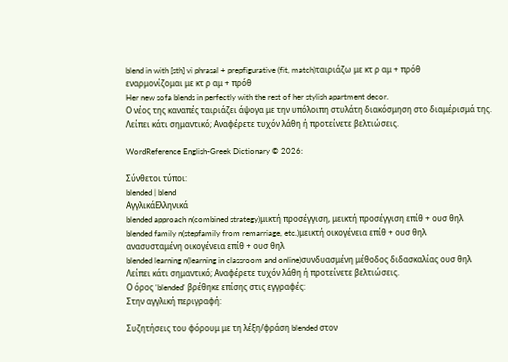blend in with [sth] vi phrasal + prepfigurative (fit, match)ταιριάζω με κτ ρ αμ + πρόθ
εναρμονίζομαι με κτ ρ αμ + πρόθ
Her new sofa blends in perfectly with the rest of her stylish apartment decor.
Ο νέος της καναπές ταιριάζει άψογα με την υπόλοιπη στυλάτη διακόσμηση στο διαμέρισμά της.
Λείπει κάτι σημαντικό; Αναφέρετε τυχόν λάθη ή προτείνετε βελτιώσεις.

WordReference English-Greek Dictionary © 2026:

Σύνθετοι τύποι:
blended | blend
ΑγγλικάΕλληνικά
blended approach n(combined strategy)μικτή προσέγγιση, μεικτή προσέγγιση επίθ + ουσ θηλ
blended family n(stepfamily from remarriage, etc.)μεικτή οικογένεια επίθ + ουσ θηλ
ανασυσταμένη οικογένεια επίθ + ουσ θηλ
blended learning n(learning in classroom and online)συνδυασμένη μέθοδος διδασκαλίας ουσ θηλ
Λείπει κάτι σημαντικό; Αναφέρετε τυχόν λάθη ή προτείνετε βελτιώσεις.
Ο όρος 'blended' βρέθηκε επίσης στις εγγραφές:
Στην αγγλική περιγραφή:

Συζητήσεις του φόρουμ με τη λέξη/φράση blended στον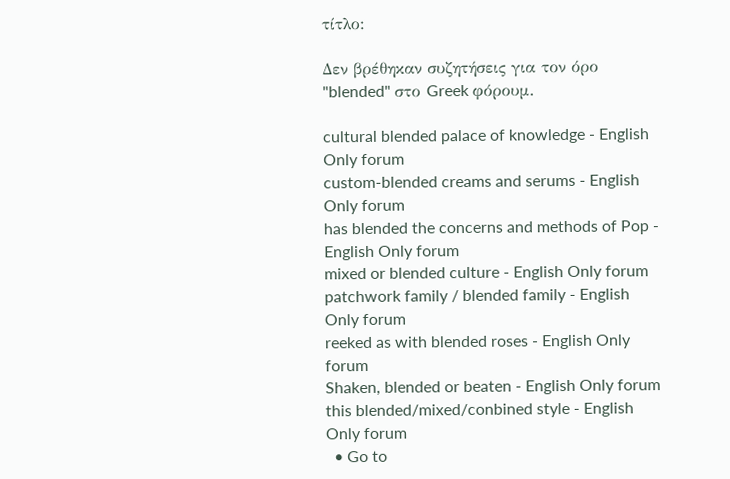τίτλο:

Δεν βρέθηκαν συζητήσεις για τον όρο "blended" στο Greek φόρουμ.

cultural blended palace of knowledge - English Only forum
custom-blended creams and serums - English Only forum
has blended the concerns and methods of Pop - English Only forum
mixed or blended culture - English Only forum
patchwork family / blended family - English Only forum
reeked as with blended roses - English Only forum
Shaken, blended or beaten - English Only forum
this blended/mixed/conbined style - English Only forum
  • Go to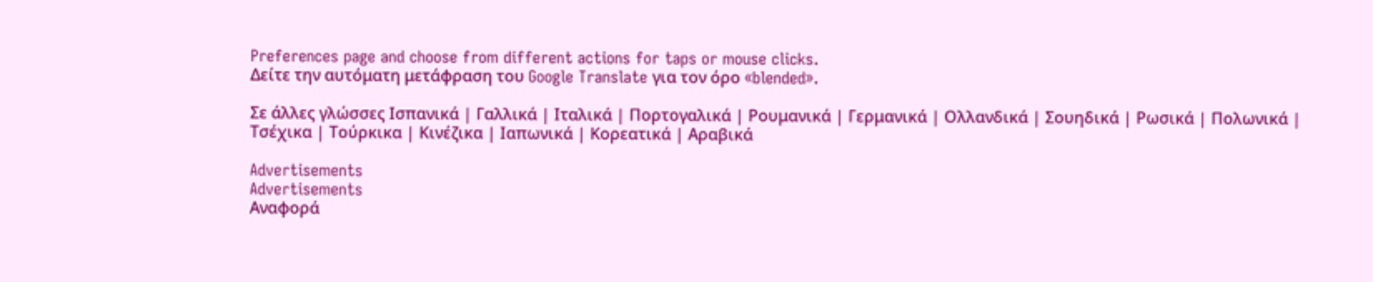Preferences page and choose from different actions for taps or mouse clicks.
Δείτε την αυτόματη μετάφραση του Google Translate για τον όρο «blended».

Σε άλλες γλώσσες Ισπανικά | Γαλλικά | Ιταλικά | Πορτογαλικά | Ρουμανικά | Γερμανικά | Ολλανδικά | Σουηδικά | Ρωσικά | Πολωνικά | Τσέχικα | Τούρκικα | Κινέζικα | Ιαπωνικά | Κορεατικά | Αραβικά

Advertisements
Advertisements
Αναφορά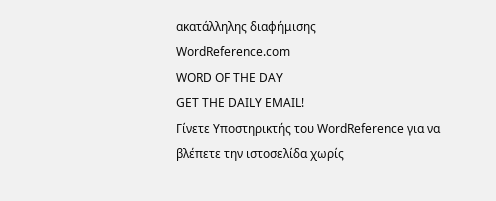ακατάλληλης διαφήμισης
WordReference.com
WORD OF THE DAY
GET THE DAILY EMAIL!
Γίνετε Υποστηρικτής του WordReference για να βλέπετε την ιστοσελίδα χωρίς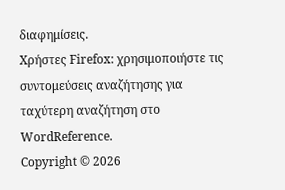διαφημίσεις.
Χρήστες Firefox: χρησιμοποιήστε τις συντομεύσεις αναζήτησης για ταχύτερη αναζήτηση στο WordReference.
Copyright © 2026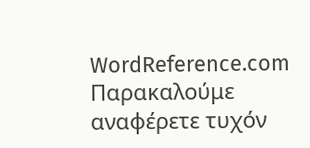WordReference.com
Παρακαλούμε αναφέρετε τυχόν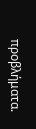προβλήματα.